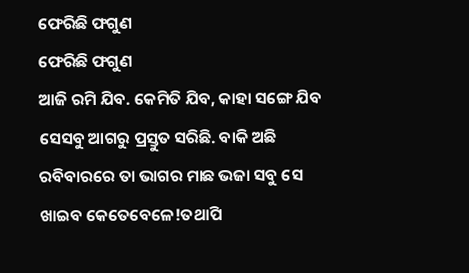ଫେରିଛି ଫଗୁଣ
ଫେରିଛି ଫଗୁଣ
ଆଜି ରମି ଯିବ. କେମିତି ଯିବ, କାହା ସଙ୍ଗେ ଯିବ ସେସବୁ ଆଗରୁ ପ୍ରସ୍ତୁତ ସରିଛି. ବାକି ଅଛି ରବିବାରରେ ତା ଭାଗର ମାଛ ଭଜା ସବୁ ସେ ଖାଇବ କେତେବେଳେ!ତଥାପି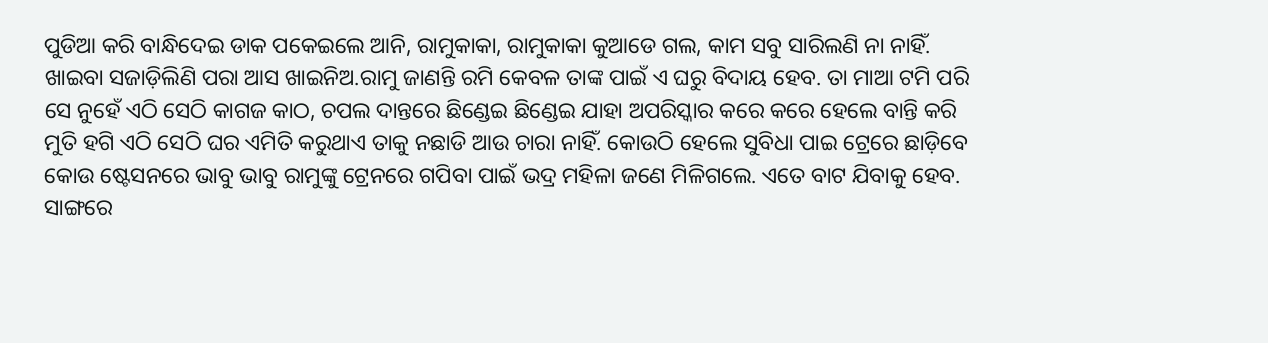ପୁଡିଆ କରି ବାନ୍ଧିଦେଇ ଡାକ ପକେଇଲେ ଆନି, ରାମୁକାକା, ରାମୁକାକା କୁଆଡେ ଗଲ, କାମ ସବୁ ସାରିଲଣି ନା ନାହିଁ. ଖାଇବା ସଜାଡ଼ିଲିଣି ପରା ଆସ ଖାଇନିଅ.ରାମୁ ଜାଣନ୍ତି ରମି କେବଳ ତାଙ୍କ ପାଇଁ ଏ ଘରୁ ବିଦାୟ ହେବ. ତା ମାଆ ଟମି ପରି ସେ ନୁହେଁ ଏଠି ସେଠି କାଗଜ କାଠ, ଚପଲ ଦାନ୍ତରେ ଛିଣ୍ଡେଇ ଛିଣ୍ଡେଇ ଯାହା ଅପରିସ୍କାର କରେ କରେ ହେଲେ ବାନ୍ତି କରି ମୁତି ହଗି ଏଠି ସେଠି ଘର ଏମିତି କରୁଥାଏ ତାକୁ ନଛାଡି ଆଉ ଚାରା ନାହିଁ. କୋଉଠି ହେଲେ ସୁବିଧା ପାଇ ଟ୍ରେରେ ଛାଡ଼ିବେ କୋଉ ଷ୍ଟେସନରେ ଭାବୁ ଭାବୁ ରାମୁଙ୍କୁ ଟ୍ରେନରେ ଗପିବା ପାଇଁ ଭଦ୍ର ମହିଳା ଜଣେ ମିଳିଗଲେ. ଏତେ ବାଟ ଯିବାକୁ ହେବ. ସାଙ୍ଗରେ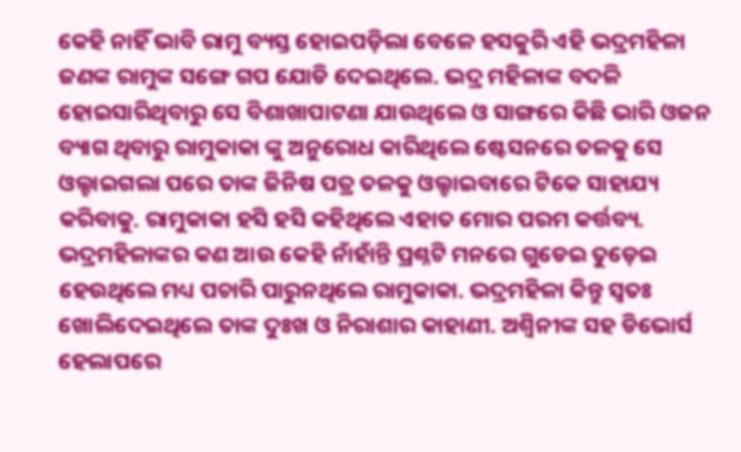କେହି ନାହିଁ ଭାବି ରାମୁ ବ୍ୟସ୍ତ ହୋଇପଡ଼ିଲା ବେଳେ ହସକୁରି ଏହି ଭଦ୍ରମହିଳା ଜଣଙ୍କ ରାମୁଙ୍କ ସଙ୍ଗେ ଗପ ଯୋଡି ଦେଇଥିଲେ. ଭଦ୍ର ମହିଳାଙ୍କ ବଦଳି ହୋଇସାରିଥିବାରୁ ସେ ବିଶାଖାପାଟଣା ଯାଉଥିଲେ ଓ ସାଙ୍ଗରେ କିଛି ଭାରି ଓଜନ ବ୍ୟାଗ ଥିବାରୁ ରାମୁକାକା ଙ୍କୁ ଅନୁରୋଧ କାରିଥିଲେ ଷ୍ଟେସନରେ ତଳକୁ ସେ ଓଲ୍ହାଇଗଲା ପରେ ତାଙ୍କ ଜିନିଷ ପତ୍ର ତଳକୁ ଓଲ୍ହାଇବାରେ ଟିକେ ସାହାଯ୍ୟ କରିବାକୁ. ରାମୁକାକା ହସି ହସି କହିଥିଲେ ଏହାତ ମୋର ପରମ କର୍ତ୍ତବ୍ୟ. ଭଦ୍ରମହିଳାଙ୍କର କଣ ଆଉ କେହି ନାଁହାଁନ୍ତି ପ୍ରଶ୍ନଟି ମନରେ ଗୁଡେଇ ତୁଡ଼େଇ ହେଉଥିଲେ ମଧ୍ୟ ପଚାରି ପାରୁନଥିଲେ ରାମୁକାକା. ଭଦ୍ରମହିଳା କିନ୍ତୁ ସ୍ୱତଃ ଖୋଲିଦେଇଥିଲେ ତାଙ୍କ ଦୁଃଖ ଓ ନିରାଶାର କାହାଣୀ. ଅଶ୍ବିନୀଙ୍କ ସହ ଡିଭୋର୍ସ ହେଲାପରେ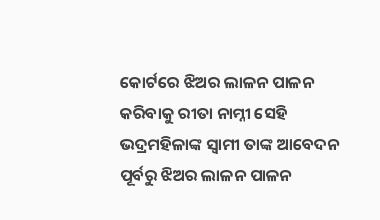କୋର୍ଟରେ ଝିଅର ଲାଳନ ପାଳନ କରିବାକୁ ରୀତା ନାମ୍ନୀ ସେହି ଭଦ୍ରମହିଳାଙ୍କ ସ୍ୱାମୀ ତାଙ୍କ ଆବେଦନ ପୂର୍ବରୁ ଝିଅର ଲାଳନ ପାଳନ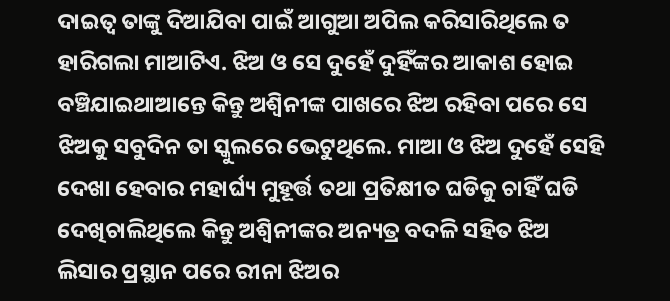ଦାଇତ୍ୱ ତାଙ୍କୁ ଦିଆଯିବା ପାଇଁ ଆଗୁଆ ଅପିଲ କରିସାରିଥିଲେ ତ ହାରିଗଲା ମାଆଟିଏ. ଝିଅ ଓ ସେ ଦୁହେଁ ଦୁହିଁଙ୍କର ଆକାଶ ହୋଇ ବଞ୍ଚିଯାଇଥାଆନ୍ତେ କିନ୍ତୁ ଅଶ୍ବିନୀଙ୍କ ପାଖରେ ଝିଅ ରହିବା ପରେ ସେ ଝିଅକୁ ସବୁଦିନ ତା ସ୍କୁଲରେ ଭେଟୁଥିଲେ. ମାଆ ଓ ଝିଅ ଦୁହେଁ ସେହି ଦେଖା ହେବାର ମହାର୍ଘ୍ୟ ମୁହୂର୍ତ୍ତ ତଥା ପ୍ରତିକ୍ଷୀତ ଘଡିକୁ ଚାହିଁ ଘଡି ଦେଖିଚାଲିଥିଲେ କିନ୍ତୁ ଅଶ୍ବିନୀଙ୍କର ଅନ୍ୟତ୍ର ବଦଳି ସହିତ ଝିଅ ଲିସାର ପ୍ରସ୍ଥାନ ପରେ ରୀନା ଝିଅର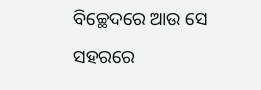ବିଚ୍ଛେଦରେ ଆଉ ସେ ସହରରେ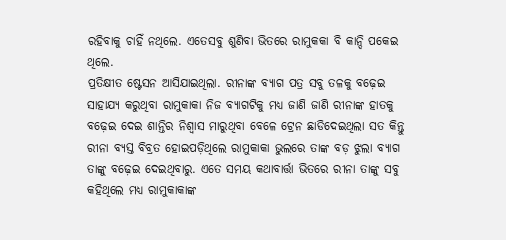ରହିବାକୁ ଚାହିଁ ନଥିଲେ. ଏତେସବୁ ଶୁଣିବା ଭିତରେ ରାମୁକକା ବି କାନ୍ଦି ପକେଇ ଥିଲେ.
ପ୍ରତିକ୍ଷୀତ ଷ୍ଟେସନ ଆସିଯାଇଥିଲା. ରୀନାଙ୍କ ବ୍ୟାଗ ପତ୍ର ସବୁ ତଳକୁ ବଢ଼େଇ ସାହାଯ୍ୟ କରୁଥିବା ରାମୁକାକା ନିଜ ବ୍ୟାଗଟିକୁ ମଧ୍ୟ ଜାଣି ଜାଣି ରୀନାଙ୍କ ହାତକୁ ବଢ଼େଇ ଦେଇ ଶାନ୍ତିର ନିଶ୍ଵାସ ମାରୁଥିବା ବେଳେ ଟ୍ରେନ ଛାଡିଦେଇଥିଲା ସତ କିନ୍ତୁ ରୀନା ବ୍ୟସ୍ତ ବିବ୍ରତ ହୋଇପଡ଼ିଥିଲେ ରାମୁକାକା ଭୁଲରେ ତାଙ୍କ ବଡ଼ ଝୁଲା ବ୍ୟାଗ ତାଙ୍କୁ ବଢ଼େଇ ଦେଇଥିବାରୁ. ଏତେ ସମୟ କଥାବାର୍ତ୍ତା ଭିତରେ ରୀନା ତାଙ୍କୁ ସବୁ କହିଥିଲେ ମଧ୍ୟ ରାମୁକାକାଙ୍କ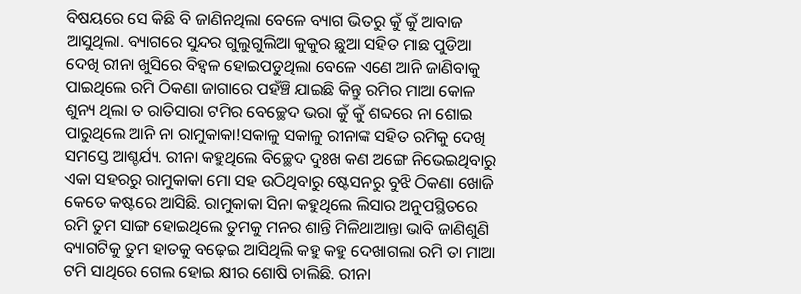ବିଷୟରେ ସେ କିଛି ବି ଜାଣିନଥିଲା ବେଳେ ବ୍ୟାଗ ଭିତରୁ କୁଁ କୁଁ ଆବାଜ ଆସୁଥିଲା. ବ୍ୟାଗରେ ସୁନ୍ଦର ଗୁଲୁଗୁଲିଆ କୁକୁର ଛୁଆ ସହିତ ମାଛ ପୁଡିଆ ଦେଖି ରୀନା ଖୁସିରେ ବିହ୍ଵଳ ହୋଇପଡୁଥିଲା ବେଳେ ଏଣେ ଆନି ଜାଣିବାକୁ ପାଇଥିଲେ ରମି ଠିକଣା ଜାଗାରେ ପହଁଞ୍ଚି ଯାଇଛି କିନ୍ତୁ ରମିର ମାଆ କୋଳ ଶୁନ୍ୟ ଥିଲା ତ ରାତିସାରା ଟମିର ବେଚ୍ଛେଦ ଭରା କୁଁ କୁଁ ଶବ୍ଦରେ ନା ଶୋଇ ପାରୁଥିଲେ ଆନି ନା ରାମୁକାକା!ସକାଳୁ ସକାଳୁ ରୀନାଙ୍କ ସହିତ ରମିକୁ ଦେଖି ସମସ୍ତେ ଆଶ୍ଚର୍ଯ୍ୟ. ରୀନା କହୁଥିଲେ ବିଚ୍ଛେଦ ଦୁଃଖ କଣ ଅଙ୍ଗେ ନିଭେଇଥିବାରୁ ଏକା ସହରରୁ ରାମୁକାକା ମୋ ସହ ଉଠିଥିବାରୁ ଷ୍ଟେସନରୁ ବୁଝି ଠିକଣା ଖୋଜି କେତେ କଷ୍ଟରେ ଆସିଛି. ରାମୁକାକା ସିନା କହୁଥିଲେ ଲିସାର ଅନୁପସ୍ଥିତରେ ରମି ତୁମ ସାଙ୍ଗ ହୋଇଥିଲେ ତୁମକୁ ମନର ଶାନ୍ତି ମିଳିଥାଆନ୍ତା ଭାବି ଜାଣିଶୁଣି ବ୍ୟାଗଟିକୁ ତୁମ ହାତକୁ ବଢ଼େଇ ଆସିଥିଲି କହୁ କହୁ ଦେଖାଗଲା ରମି ତା ମାଆ ଟମି ସାଥିରେ ଗେଲ ହୋଇ କ୍ଷୀର ଶୋଷି ଚାଲିଛି. ରୀନା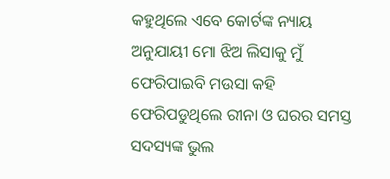କହୁଥିଲେ ଏବେ କୋର୍ଟଙ୍କ ନ୍ୟାୟ ଅନୁଯାୟୀ ମୋ ଝିଅ ଲିସାକୁ ମୁଁ ଫେରିପାଇବି ମଉସା କହି ଫେରିପଡୁଥିଲେ ରୀନା ଓ ଘରର ସମସ୍ତ ସଦସ୍ୟଙ୍କ ଭୁଲ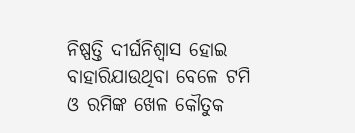ନିଷ୍ପତ୍ତି ଦୀର୍ଘନିଶ୍ୱାସ ହୋଇ ବାହାରିଯାଉଥିବା ବେଳେ ଟମି ଓ ରମିଙ୍କ ଖେଳ କୌତୁକ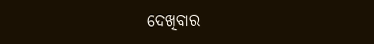ଦେଖିବାର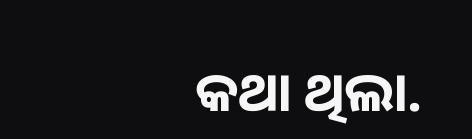କଥା ଥିଲା.